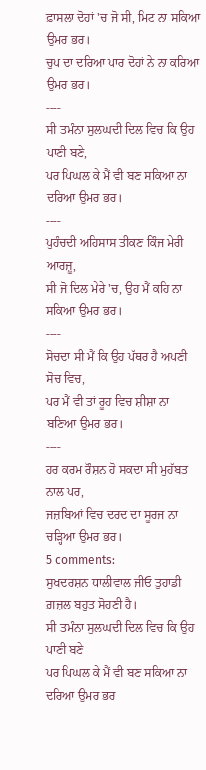ਫ਼ਾਸਲਾ ਦੋਹਾਂ 'ਚ ਜੋ ਸੀ, ਮਿਟ ਨਾ ਸਕਿਆ ਉਮਰ ਭਰ।
ਚੁਪ ਦਾ ਦਰਿਆ ਪਾਰ ਦੋਹਾਂ ਨੇ ਨਾ ਕਰਿਆ ਉਮਰ ਭਰ।
----
ਸੀ ਤਮੰਨਾ ਸੁਲਘਦੀ ਦਿਲ ਵਿਚ ਕਿ ਉਹ ਪਾਣੀ ਬਣੇ,
ਪਰ ਪਿਘਲ ਕੇ ਮੈਂ ਵੀ ਬਣ ਸਕਿਆ ਨਾ ਦਰਿਆ ਉਮਰ ਭਰ।
----
ਪੁਹੰਚਦੀ ਅਹਿਸਾਸ ਤੀਕਣ ਕਿੰਜ ਮੇਰੀ ਆਰਜ਼ੂ,
ਸੀ ਜੋ ਦਿਲ ਮੇਰੇ 'ਚ, ਉਹ ਮੈਂ ਕਹਿ ਨਾ ਸਕਿਆ ਉਮਰ ਭਰ।
----
ਸੋਚਦਾ ਸੀ ਮੈਂ ਕਿ ਉਹ ਪੱਥਰ ਹੈ ਅਪਣੀ ਸੋਚ ਵਿਚ,
ਪਰ ਮੈਂ ਵੀ ਤਾਂ ਰੂਹ ਵਿਚ ਸ਼ੀਸ਼ਾ ਨਾ ਬਣਿਆ ਉਮਰ ਭਰ।
----
ਹਰ ਕਰਮ ਰੌਸ਼ਨ ਹੋ ਸਕਦਾ ਸੀ ਮੁਹੱਬਤ ਨਾਲ ਪਰ,
ਜਜ਼ਬਿਆਂ ਵਿਚ ਦਰਦ ਦਾ ਸੂਰਜ ਨਾ ਚੜ੍ਹਿਆ ਉਮਰ ਭਰ।
5 comments:
ਸੁਖਦਰਸ਼ਨ ਧਾਲੀਵਾਲ ਜੀਓ ਤੁਹਾਡੀ ਗ਼ਜ਼ਲ ਬਹੁਤ ਸੋਹਣੀ ਹੈ।
ਸੀ ਤਮੰਨਾ ਸੁਲਘਦੀ ਦਿਲ ਵਿਚ ਕਿ ਉਹ ਪਾਣੀ ਬਣੇ
ਪਰ ਪਿਘਲ ਕੇ ਮੈਂ ਵੀ ਬਣ ਸਕਿਆ ਨਾ ਦਰਿਆ ਉਮਰ ਭਰ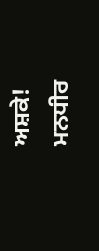ਅਸ਼ਕੇ!
ਮਨਧੀਰ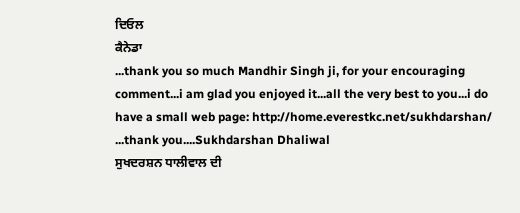ਦਿਓਲ
ਕੈਨੇਡਾ
...thank you so much Mandhir Singh ji, for your encouraging comment...i am glad you enjoyed it...all the very best to you...i do have a small web page: http://home.everestkc.net/sukhdarshan/
...thank you....Sukhdarshan Dhaliwal
ਸੁਖਦਰਸ਼ਨ ਧਾਲੀਵਾਲ ਦੀ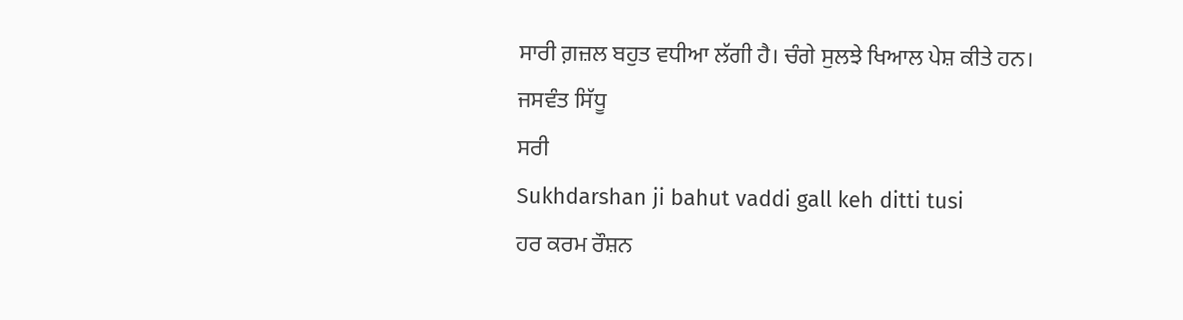ਸਾਰੀ ਗ਼ਜ਼ਲ ਬਹੁਤ ਵਧੀਆ ਲੱਗੀ ਹੈ। ਚੰਗੇ ਸੁਲਝੇ ਖਿਆਲ ਪੇਸ਼ ਕੀਤੇ ਹਨ।
ਜਸਵੰਤ ਸਿੱਧੂ
ਸਰੀ
Sukhdarshan ji bahut vaddi gall keh ditti tusi
ਹਰ ਕਰਮ ਰੌਸ਼ਨ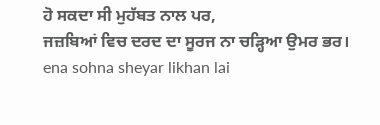ਹੋ ਸਕਦਾ ਸੀ ਮੁਹੱਬਤ ਨਾਲ ਪਰ,
ਜਜ਼ਬਿਆਂ ਵਿਚ ਦਰਦ ਦਾ ਸੂਰਜ ਨਾ ਚੜ੍ਹਿਆ ਉਮਰ ਭਰ।
ena sohna sheyar likhan lai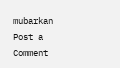mubarkan
Post a Comment